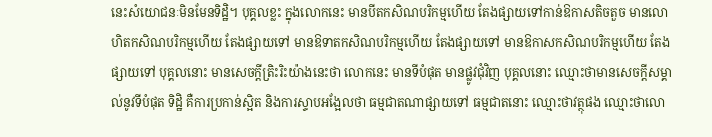នេះសំយោជនៈមិនមែនទិដ្ឋិ។ បុគ្គលខ្លះ ក្នុងលោកនេះ មានបីតកសិណបរិកម្មហើយ តែងផ្សាយទៅកាន់ឱកាសតិចតួច មានលោហិតកសិណបរិកម្មហើយ តែងផ្សាយទៅ មានឱទាតកសិណបរិកម្មហើយ តែងផ្សាយទៅ មានឱកាសកសិណបរិកម្មហើយ តែងផ្សាយទៅ បុគ្គលនោះ មានសេចក្ដីត្រិះរិះយ៉ាងនេះថា លោកនេះ មានទីបំផុត មានផ្លូវជុំវិញ បុគ្គលនោះ ឈ្មោះថាមានសេចក្ដីសម្គាល់នូវទីបំផុត ទិដ្ឋិ គឺការប្រកាន់ស្អិត និងការស្ទាបអង្អែលថា ធម្មជាតណាផ្សាយទៅ ធម្មជាតនោះ ឈ្មោះថាវត្ថុផង ឈ្មោះថាលោ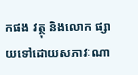កផង វត្ថុ និងលោក ផ្សាយទៅដោយសភាវៈណា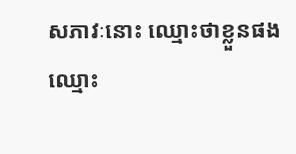សភាវៈនោះ ឈ្មោះថាខ្លួនផង ឈ្មោះ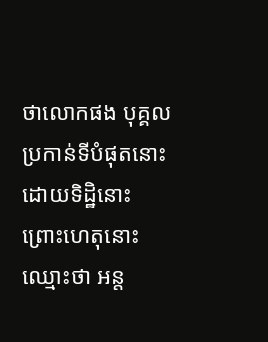ថាលោកផង បុគ្គលប្រកាន់ទីបំផុតនោះ ដោយទិដ្ឋិនោះ ព្រោះហេតុនោះ ឈ្មោះថា អន្ត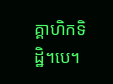គ្គាហិកទិដ្ឋិ។បេ។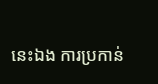នេះឯង ការប្រកាន់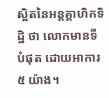ស្អិតនៃអន្តគ្គាហិកទិដ្ឋិ ថា លោកមានទីបំផុត ដោយអាការ ៥ យ៉ាង។